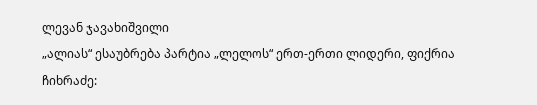ლევან ჯავახიშვილი
„ალიას“ ესაუბრება პარტია „ლელოს“ ერთ-ერთი ლიდერი, ფიქრია ჩიხრაძე: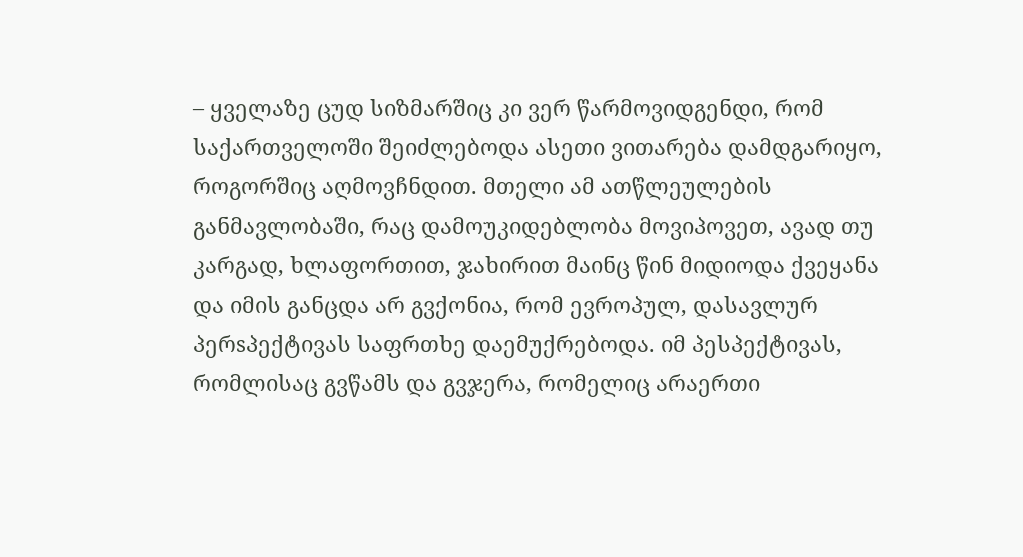– ყველაზე ცუდ სიზმარშიც კი ვერ წარმოვიდგენდი, რომ საქართველოში შეიძლებოდა ასეთი ვითარება დამდგარიყო, როგორშიც აღმოვჩნდით. მთელი ამ ათწლეულების განმავლობაში, რაც დამოუკიდებლობა მოვიპოვეთ, ავად თუ კარგად, ხლაფორთით, ჯახირით მაინც წინ მიდიოდა ქვეყანა და იმის განცდა არ გვქონია, რომ ევროპულ, დასავლურ პერsპექტივას საფრთხე დაემუქრებოდა. იმ პესპექტივას, რომლისაც გვწამს და გვჯერა, რომელიც არაერთი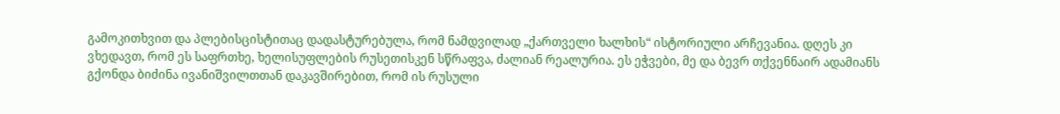გამოკითხვით და პლებისცისტითაც დადასტურებულა, რომ ნამდვილად „ქართველი ხალხის“ ისტორიული არჩევანია. დღეს კი ვხედავთ, რომ ეს საფრთხე, ხელისუფლების რუსეთისკენ სწრაფვა, ძალიან რეალურია. ეს ეჭვები, მე და ბევრ თქვენნაირ ადამიანს გქონდა ბიძინა ივანიშვილთთან დაკავშირებით, რომ ის რუსული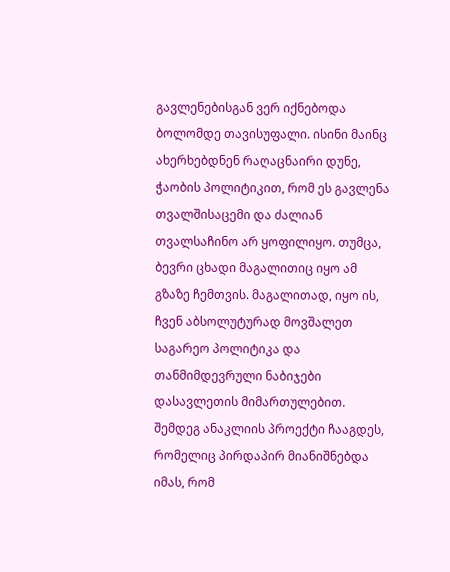გავლენებისგან ვერ იქნებოდა ბოლომდე თავისუფალი. ისინი მაინც ახერხებდნენ რაღაცნაირი დუნე, ჭაობის პოლიტიკით, რომ ეს გავლენა თვალშისაცემი და ძალიან თვალსაჩინო არ ყოფილიყო. თუმცა, ბევრი ცხადი მაგალითიც იყო ამ გზაზე ჩემთვის. მაგალითად, იყო ის, ჩვენ აბსოლუტურად მოვშალეთ საგარეო პოლიტიკა და თანმიმდევრული ნაბიჯები დასავლეთის მიმართულებით. შემდეგ ანაკლიის პროექტი ჩააგდეს, რომელიც პირდაპირ მიანიშნებდა იმას, რომ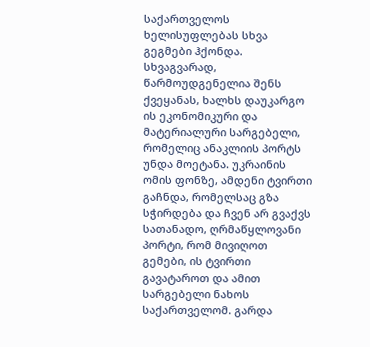საქართველოს ხელისუფლებას სხვა გეგმები ჰქონდა. სხვაგვარად, წარმოუდგენელია შენს ქვეყანას, ხალხს დაუკარგო ის ეკონომიკური და მატერიალური სარგებელი, რომელიც ანაკლიის პორტს უნდა მოეტანა. უკრაინის ომის ფონზე, ამდენი ტვირთი გაჩნდა, რომელსაც გზა სჭირდება და ჩვენ არ გვაქვს სათანადო, ღრმაწყლოვანი პორტი, რომ მივიღოთ გემები, ის ტვირთი გავატაროთ და ამით სარგებელი ნახოს საქართველომ. გარდა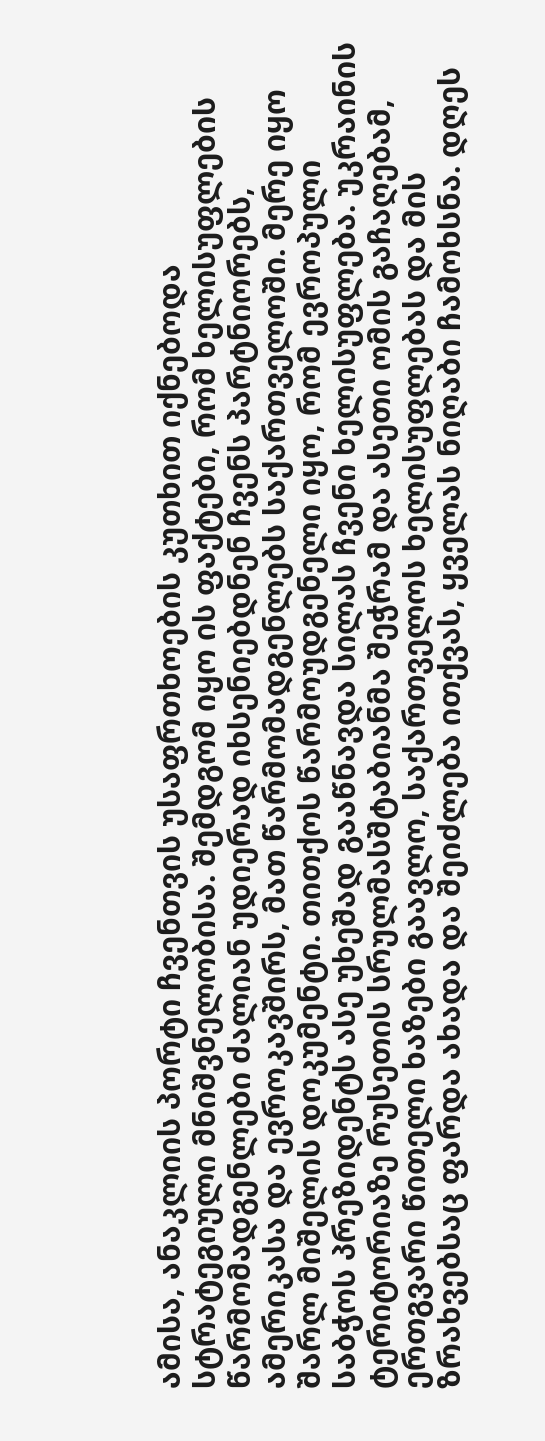ამისა, ანაკლიის პორტი ჩვენთვის უსაფრთხოების კუთხით იქნებოდა სტრატეგიული მნიშვნელობისა. შემდგომ იყო ის ფაქტები, რომ ხელისუფლების წარმომადგენლები ძალიან უდიერად იხსენიებდნენ ჩვენს პარტნიორებს, ამერიკასა და ევროკავშირს, მათ წარმომადგენლებს საქართველოში. მერე იყო შარლ მიშელის დოკუმენტი. თითქოს წარმოუდგენელი იყო, რომ ევროპული საბჭოს პრეზიდენტს ასე უხეშად გააწნავდა სილას ჩვენი ხელისუფლება. უკრაინის ტერიტორიაზე რუსეთის სრულმასშტაბიანმა შეჭრამ და ასეთი ომის გაჩაღებამ, ერთგვარი წითელი ხაზები გაავლო, საქართველოს ხელისუფლებას და მის ზრახვებსაც ფარდა ახადა და შეიძლება ითქვას, ყველას ნიღაბი ჩამოხსნა. დღეს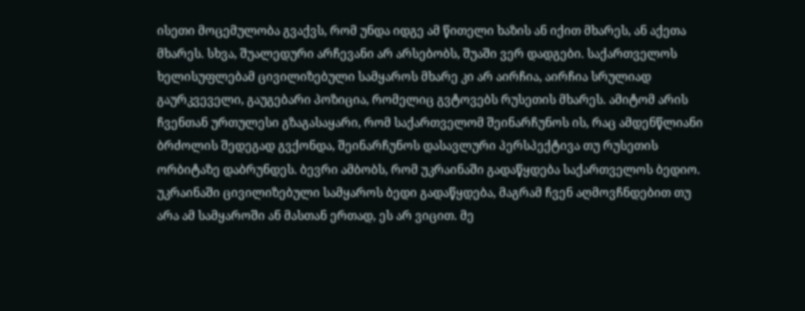ისეთი მოცემულობა გვაქვს, რომ უნდა იდგე ამ წითელი ხაზის ან იქით მხარეს, ან აქეთა მხარეს. სხვა, შუალედური არჩევანი არ არსებობს, შუაში ვერ დადგები. საქართველოს ხელისუფლებამ ცივილიზებული სამყაროს მხარე კი არ აირჩია, აირჩია სრულიად გაურკვეველი, გაუგებარი პოზიცია, რომელიც გვტოვებს რუსეთის მხარეს. ამიტომ არის ჩვენთან ურთულესი გზაგასაყარი, რომ საქართველომ შეინარჩუნოს ის, რაც ამდენწლიანი ბრძოლის შედეგად გვქონდა, შეინარჩუნოს დასავლური პერსპექტივა თუ რუსეთის ორბიტაზე დაბრუნდეს. ბევრი ამბობს, რომ უკრაინაში გადაწყდება საქართველოს ბედიო. უკრაინაში ცივილიზებული სამყაროს ბედი გადაწყდება, მაგრამ ჩვენ აღმოვჩნდებით თუ არა ამ სამყაროში ან მასთან ერთად, ეს არ ვიცით. მე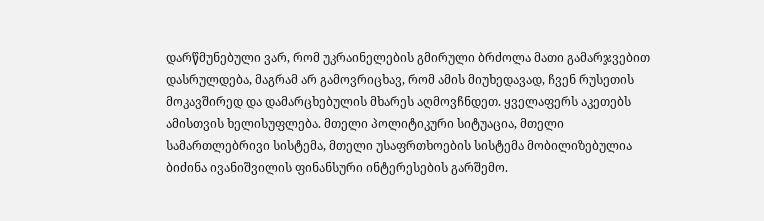დარწმუნებული ვარ, რომ უკრაინელების გმირული ბრძოლა მათი გამარჯვებით დასრულდება, მაგრამ არ გამოვრიცხავ, რომ ამის მიუხედავად, ჩვენ რუსეთის მოკავშირედ და დამარცხებულის მხარეს აღმოვჩნდეთ. ყველაფერს აკეთებს ამისთვის ხელისუფლება. მთელი პოლიტიკური სიტუაცია, მთელი სამართლებრივი სისტემა, მთელი უსაფრთხოების სისტემა მობილიზებულია ბიძინა ივანიშვილის ფინანსური ინტერესების გარშემო.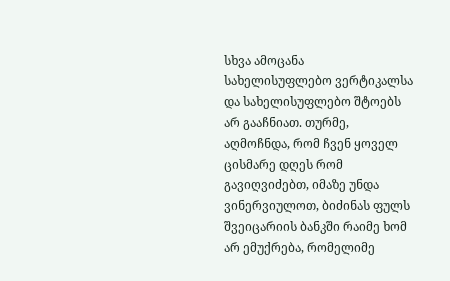სხვა ამოცანა სახელისუფლებო ვერტიკალსა და სახელისუფლებო შტოებს არ გააჩნიათ. თურმე, აღმოჩნდა, რომ ჩვენ ყოველ ცისმარე დღეს რომ გავიღვიძებთ, იმაზე უნდა ვინერვიულოთ, ბიძინას ფულს შვეიცარიის ბანკში რაიმე ხომ არ ემუქრება, რომელიმე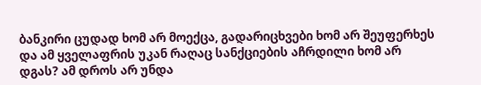ბანკირი ცუდად ხომ არ მოექცა, გადარიცხვები ხომ არ შეუფერხეს და ამ ყველაფრის უკან რაღაც სანქციების აჩრდილი ხომ არ დგას? ამ დროს არ უნდა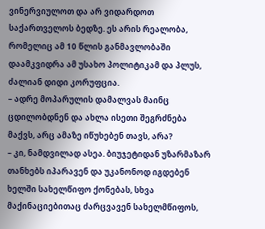ვინერვიულოთ და არ ვიდარდოთ საქართველოს ბედზე. ეს არის რეალობა, რომელიც ამ 10 წლის განმავლობაში დაამკვიდრა ამ უსახო პოლიტიკამ და პლუს, ძალიან დიდი კორუფცია.
– ადრე მოპარულის დამალვას მაინც ცდილობდნენ და ახლა ისეთი შეგრძნება მაქვს, არც ამაზე იწუხებენ თავს, არა?
– კი, ნამდვილად ასეა. ბიუჯეტიდან უზარმაზარ თანხებს იპარავენ და უკანონოდ იგდებენ ხელში სახელწიფო ქონებას, სხვა მაქინაციებითაც ძარცვავენ სახელმწიფოს,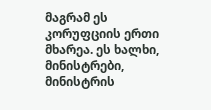მაგრამ ეს კორუფციის ერთი მხარეა. ეს ხალხი, მინისტრები, მინისტრის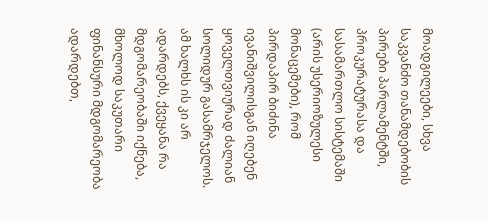მოადგილეები, სხვა საკვანძო თანამდებობის პირები პარლამენტში, პროკურატურასა და სასამართლო სისტემაში (არის უსერიოზულესი მონაცემები), რომ პირდაპირ ბიძინა ივანიშვილისგან იღებენ ყოველთვიურად ძალიან სოლიდურ გასამრჯელოს. ამ ხალხს ის კი არ ადარდებს, ქვეყანა რა მდგომარეობაში იქნება, მხოლოდ საკუთარი ფინანსური მდგომარეობა ადარდებთ,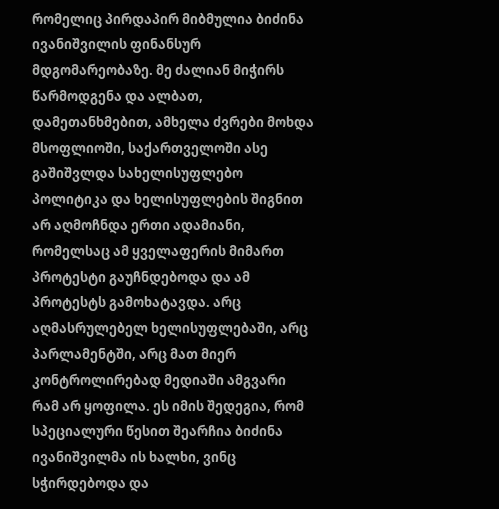რომელიც პირდაპირ მიბმულია ბიძინა ივანიშვილის ფინანსურ მდგომარეობაზე. მე ძალიან მიჭირს წარმოდგენა და ალბათ, დამეთანხმებით, ამხელა ძვრები მოხდა მსოფლიოში, საქართველოში ასე გაშიშვლდა სახელისუფლებო პოლიტიკა და ხელისუფლების შიგნით არ აღმოჩნდა ერთი ადამიანი, რომელსაც ამ ყველაფერის მიმართ პროტესტი გაუჩნდებოდა და ამ პროტესტს გამოხატავდა. არც აღმასრულებელ ხელისუფლებაში, არც პარლამენტში, არც მათ მიერ კონტროლირებად მედიაში ამგვარი რამ არ ყოფილა. ეს იმის შედეგია, რომ სპეციალური წესით შეარჩია ბიძინა ივანიშვილმა ის ხალხი, ვინც სჭირდებოდა და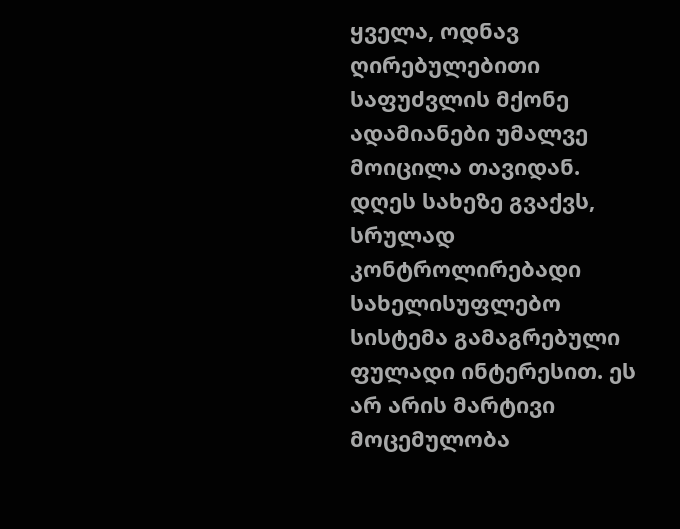ყველა, ოდნავ ღირებულებითი საფუძვლის მქონე ადამიანები უმალვე მოიცილა თავიდან. დღეს სახეზე გვაქვს, სრულად კონტროლირებადი სახელისუფლებო სისტემა გამაგრებული ფულადი ინტერესით. ეს არ არის მარტივი მოცემულობა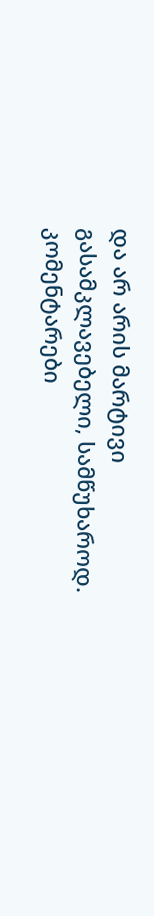და არ არის მარტივი გასამკლავებელი, სამწუხაროდ.
კომენტარები